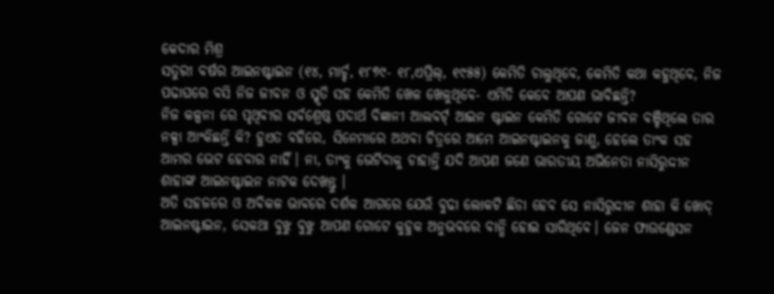କେଦାର ମିଶ୍ର
ସତୁରୀ ବର୍ଷର ଆଇନଷ୍ଟାଇନ (୧୪, ମାର୍ଚ୍ଚ, ୧୮୭୯- ୧୮,ଏପ୍ରିଲ୍, ୧୯୫୫) କେମିତି ଚାଲୁଥିବେ, କେମିତି କଥା କହୁଥିବେ, ନିଜ ପଢାଘରେ ବସି ନିଜ ଜୀବନ ଓ ସ୍ମୃତି ସହ କେମିତି ଖେଳ ଖେଳୁଥିବେ- ଏମିତି କେବେ ଆପଣ ଭାବିଛନ୍ତି?
ନିଜ କଳ୍ପନା ରେ ପୃଥିବୀର ସର୍ବଶ୍ରେଷ୍ଠ ପଦାର୍ଥ ବିଜ୍ଞାନୀ ଆଲବର୍ଟ୍ ଆଇନ ଷ୍ଟାଇନ କେମିତି ଗୋଟେ ଜୀବନ ବଞ୍ଚିଥିଲେ ତାର ନକ୍ସା ଆଂକିଛନ୍ତି କି? ହୁଏତ ବହିରେ, ସିନେମାରେ ଅଥବା ଚିତ୍ରରେ ଆମେ ଆଇନଷ୍ଟାଇନକୁ ଜାଣୁ, ହେଲେ ତାଂକ ସହ ଆମର ଭେଟ ହେବାର ନାହିଁ। ନା, ତାଂକୁ ଭେଟିବାକୁ ଚାହାନ୍ତି ଯଦି ଆପଣ ଜଣେ ଭାରତୀୟ ଅଭିନେତା ନାସିରୁଦ୍ଦୀନ ଶାହାଙ୍କ ଆଇନଷ୍ଟାଇନ ନାଟକ ଦେଖନ୍ତୁ ।
ଅତି ସହଜରେ ଓ ଅବିକଳ ଭାବରେ ଦର୍ଶକ ଆଗରେ ଯେଉଁ ବୁଢା ଲୋକଟି ଛିଡା ହେବ ସେ ନାସିରୁଦ୍ଦୀନ ଶାହା କି ଖୋଦ୍ ଆଇନଷ୍ଟାଇନ, ସେକଥା ବୁଝୁ ବୁଝୁ ଆପଣ ଗୋଟେ କୁହୁକ ଅନୁଭବରେ ବାନ୍ଧି ହୋଇ ସାରିଥିବେ। ଜେନ ଫାଉଣ୍ଡେସନ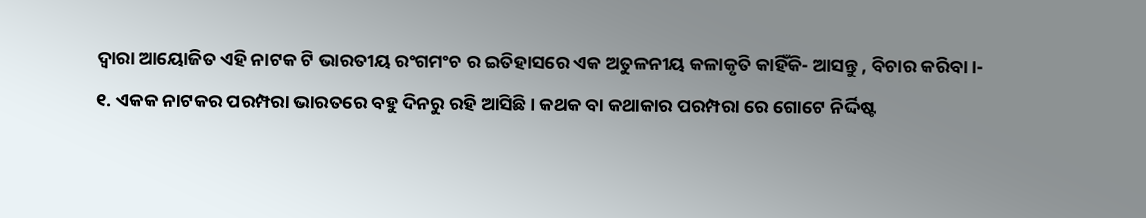ଦ୍ଵାରା ଆୟୋଜିତ ଏହି ନାଟକ ଟି ଭାରତୀୟ ରଂଗମଂଚ ର ଇତିହାସରେ ଏକ ଅତୁଳନୀୟ କଳାକୃତି କାହିଁକି- ଆସନ୍ତୁ , ବିଚାର କରିବା।-
୧. ଏକକ ନାଟକର ପରମ୍ପରା ଭାରତରେ ବହୁ ଦିନରୁ ରହି ଆସିଛି। କଥକ ବା କଥାକାର ପରମ୍ପରା ରେ ଗୋଟେ ନିର୍ଦ୍ଦିଷ୍ଟ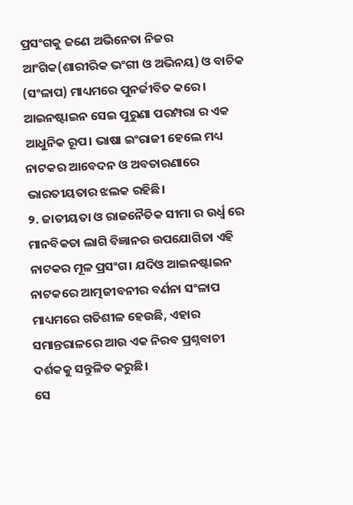ପ୍ରସଂଗକୁ ଜଣେ ଅଭିନେତା ନିଜର ଆଂଗିକ(ଶାରୀରିକ ଭଂଗୀ ଓ ଅଭିନୟ) ଓ ବାଚିକ (ସଂଳାପ) ମାଧ୍ୟମରେ ପୁନର୍ଜୀବିତ କରେ। ଆଇନଷ୍ଟାଇନ ସେଇ ପୁରୁଣା ପରମ୍ପରା ର ଏକ ଆଧୁନିକ ରୂପ। ଭାଷା ଇଂରାଜୀ ହେଲେ ମଧ୍ୟ ନାଟକର ଆବେଦନ ଓ ଅବତାରଣାରେ ଭାରତୀୟତାର ଝଲକ ରହିଛି।
୨. ଜାତୀୟତା ଓ ରାଜନୈତିକ ସୀମା ର ଉର୍ଧ୍ଵ ରେ ମାନବିକତା ଲାଗି ବିଜ୍ଞାନର ଉପଯୋଗିତା ଏହି ନାଟକର ମୂଳ ପ୍ରସଂଗ। ଯଦିଓ ଆଇନଷ୍ଟାଇନ ନାଟକରେ ଆତ୍ମଜୀବନୀର ବର୍ଣନା ସଂଳାପ ମାଧ୍ୟମରେ ଗତିଶୀଳ ହେଉଛି, ଏହାର ସମାନ୍ତରାଳରେ ଆଉ ଏକ ନିରବ ପ୍ରଶ୍ନବାଚୀ ଦର୍ଶକକୁ ସନ୍ତୁଳିତ କରୁଛି।
ସେ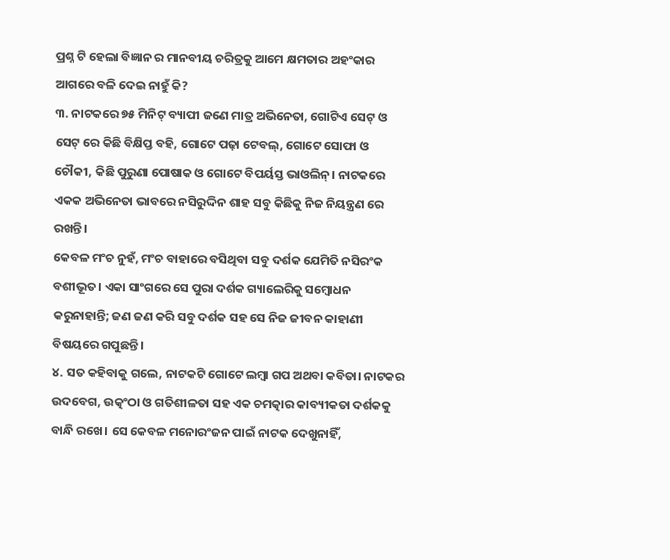ପ୍ରଶ୍ନ ଟି ହେଲା ବିଜ୍ଞାନ ର ମାନବୀୟ ଚରିତ୍ରକୁ ଆମେ କ୍ଷମତାର ଅହଂକାର ଆଗରେ ବଳି ଦେଇ ନାହୁଁ କି?
୩. ନାଟକରେ ୭୫ ମିନିଟ୍ ବ୍ୟାପୀ ଜଣେ ମାତ୍ର ଅଭିନେତା, ଗୋଟିଏ ସେଟ୍ ଓ ସେଟ୍ ରେ କିଛି ବିକ୍ଷିପ୍ତ ବହି, ଗୋଟେ ପଢ଼ା ଟେବଲ୍, ଗୋଟେ ସୋଫା ଓ ଚୌକୀ, କିଛି ପୁରୁଣା ପୋଷାକ ଓ ଗୋଟେ ବିପର୍ୟସ୍ତ ଭାଓଲିନ୍। ନାଟକରେ ଏକକ ଅଭିନେତା ଭାବରେ ନସିରୁଦ୍ଦିନ ଶାହ ସବୁ କିଛିକୁ ନିଜ ନିୟନ୍ତ୍ରଣ ରେ ରଖନ୍ତି।
କେବଳ ମଂଚ ନୁହଁ, ମଂଚ ବାହାରେ ବସିଥିବା ସବୁ ଦର୍ଶକ ଯେମିତି ନସିରଂକ ବଶୀଭୂତ। ଏକା ସାଂଗରେ ସେ ପୁରା ଦର୍ଶକ ଗ୍ୟାଲେରିକୁ ସମ୍ବୋଧନ କରୁନାହାନ୍ତି; ଜଣ ଜଣ କରି ସବୁ ଦର୍ଶକ ସହ ସେ ନିଜ ଜୀବନ କାହାଣୀ ବିଷୟରେ ଗପୁଛନ୍ତି।
୪. ସତ କହିବାକୁ ଗଲେ, ନାଟକଟି ଗୋଟେ ଲମ୍ବା ଗପ ଅଥବା କବିତା। ନାଟକର ଉଦବେଗ, ଉତ୍କଂଠା ଓ ଗତିଶୀଳତା ସହ ଏକ ଚମତ୍କାର କାବ୍ୟୀକତା ଦର୍ଶକକୁ ବାନ୍ଧି ରଖେ। ସେ କେବଳ ମନୋରଂଜନ ପାଇଁ ନାଟକ ଦେଖୁନାହିଁ,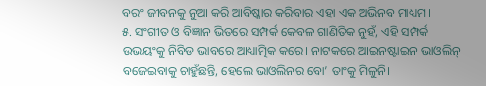ବରଂ ଜୀବନକୁ ନୁଆ କରି ଆବିଷ୍କାର କରିବାର ଏହା ଏକ ଅଭିନବ ମାଧ୍ୟମ।
୫. ସଂଗୀତ ଓ ବିଜ୍ଞାନ ଭିତରେ ସମ୍ପର୍କ କେବଳ ଗାଣିତିକ ନୁହଁ, ଏହି ସମ୍ପର୍କ ଉଭୟଂକୁ ନିବିଡ ଭାବରେ ଆଧ୍ୟାତ୍ମିକ କରେ। ନାଟକରେ ଆଇନଷ୍ଟାଇନ ଭାଓଲିନ୍ ବଜେଇବାକୁ ଚାହୁଁଛନ୍ତି, ହେଲେ ଭାଓଲିନର ବୋ’ ତାଂକୁ ମିଳୁନି।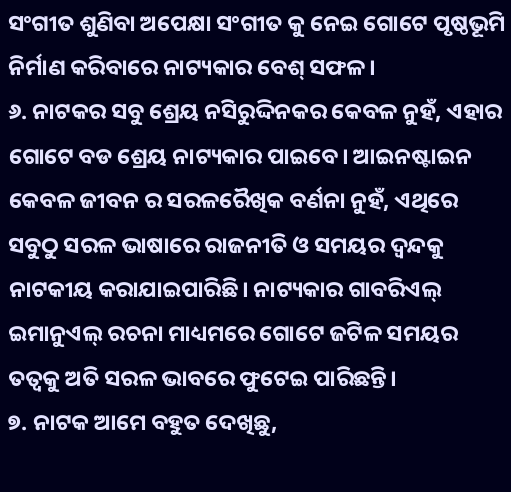ସଂଗୀତ ଶୁଣିବା ଅପେକ୍ଷା ସଂଗୀତ କୁ ନେଇ ଗୋଟେ ପୃଷ୍ଠଭୂମି ନିର୍ମାଣ କରିବାରେ ନାଟ୍ୟକାର ବେଶ୍ ସଫଳ।
୬. ନାଟକର ସବୁ ଶ୍ରେୟ ନସିରୁଦ୍ଦିନକର କେବଳ ନୁହଁ, ଏହାର ଗୋଟେ ବଡ ଶ୍ରେୟ ନାଟ୍ୟକାର ପାଇବେ। ଆଇନଷ୍ଟାଇନ କେବଳ ଜୀବନ ର ସରଳରୈଖିକ ବର୍ଣନା ନୁହଁ, ଏଥିରେ ସବୁଠୁ ସରଳ ଭାଷାରେ ରାଜନୀତି ଓ ସମୟର ଦ୍ଵନ୍ଦକୁ ନାଟକୀୟ କରାଯାଇପାରିଛି। ନାଟ୍ୟକାର ଗାବରିଏଲ୍ ଇମାନୁଏଲ୍ ରଚନା ମାଧ୍ୟମରେ ଗୋଟେ ଜଟିଳ ସମୟର ତତ୍ଵକୁ ଅତି ସରଳ ଭାବରେ ଫୁଟେଇ ପାରିଛନ୍ତି।
୭. ନାଟକ ଆମେ ବହୁତ ଦେଖିଛୁ,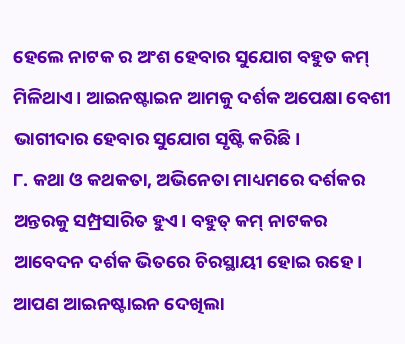ହେଲେ ନାଟକ ର ଅଂଶ ହେବାର ସୁଯୋଗ ବହୁତ କମ୍ ମିଳିଥାଏ। ଆଇନଷ୍ଟାଇନ ଆମକୁ ଦର୍ଶକ ଅପେକ୍ଷା ବେଶୀ ଭାଗୀଦାର ହେବାର ସୁଯୋଗ ସୃଷ୍ଟି କରିଛି।
୮. କଥା ଓ କଥକତା, ଅଭିନେତା ମାଧ୍ୟମରେ ଦର୍ଶକର ଅନ୍ତରକୁ ସମ୍ପ୍ରସାରିତ ହୁଏ। ବହୁତ୍ କମ୍ ନାଟକର ଆବେଦନ ଦର୍ଶକ ଭିତରେ ଚିରସ୍ଥାୟୀ ହୋଇ ରହେ। ଆପଣ ଆଇନଷ୍ଟାଇନ ଦେଖିଲା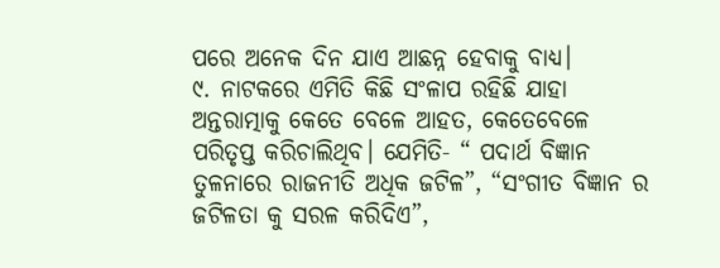ପରେ ଅନେକ ଦିନ ଯାଏ ଆଛନ୍ନ ହେବାକୁ ବାଧ୍ୟ।
୯. ନାଟକରେ ଏମିତି କିଛି ସଂଳାପ ରହିଛି ଯାହା ଅନ୍ତରାତ୍ମାକୁ କେତେ ବେଳେ ଆହତ, କେତେବେଳେ ପରିତୃପ୍ତ କରିଚାଲିଥିବ। ଯେମିତି- “ ପଦାର୍ଥ ବିଜ୍ଞାନ ତୁଳନାରେ ରାଜନୀତି ଅଧିକ ଜଟିଳ”, “ସଂଗୀତ ବିଜ୍ଞାନ ର ଜଟିଳତା କୁ ସରଳ କରିଦିଏ”,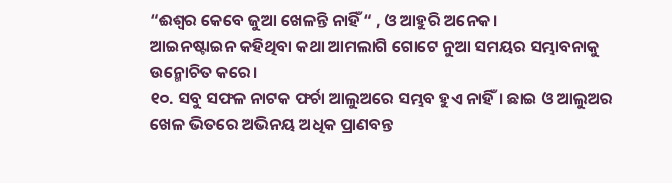“ଈଶ୍ଵର କେବେ ଜୁଆ ଖେଳନ୍ତି ନାହିଁ “ , ଓ ଆହୁରି ଅନେକ।
ଆଇନଷ୍ଟାଇନ କହିଥିବା କଥା ଆମଲାଗି ଗୋଟେ ନୁଆ ସମୟର ସମ୍ଭାବନାକୁ ଉନ୍ମୋଚିତ କରେ।
୧୦. ସବୁ ସଫଳ ନାଟକ ଫର୍ଚା ଆଲୁଅରେ ସମ୍ଭବ ହୁଏ ନାହିଁ। ଛାଇ ଓ ଆଲୁଅର ଖେଳ ଭିତରେ ଅଭିନୟ ଅଧିକ ପ୍ରାଣବନ୍ତ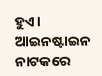ହୁଏ। ଆଇନଷ୍ଟାଇନ ନାଟକରେ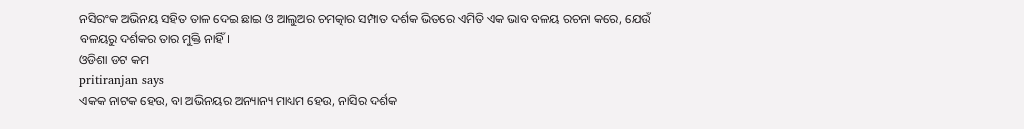ନସିରଂକ ଅଭିନୟ ସହିତ ତାଳ ଦେଇ ଛାଇ ଓ ଆଲୁଅର ଚମତ୍କାର ସମ୍ପାତ ଦର୍ଶକ ଭିତରେ ଏମିତି ଏକ ଭାବ ବଳୟ ରଚନା କରେ, ଯେଉଁ ବଳୟରୁ ଦର୍ଶକର ତାର ମୁକ୍ତି ନାହିଁ।
ଓଡିଶା ଡଟ କମ
pritiranjan says
ଏକକ ନାଟକ ହେଉ, ବା ଅଭିନୟର ଅନ୍ୟାନ୍ୟ ମାଧ୍ୟମ ହେଉ, ନାସିର ଦର୍ଶକ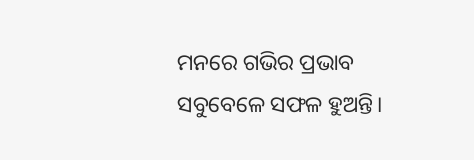ମନରେ ଗଭିର ପ୍ରଭାବ ସବୁବେଳେ ସଫଳ ହୁଅନ୍ତି।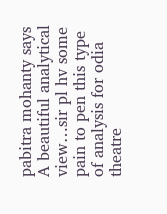pabitra mohanty says
A beautiful analytical view…sir pl hv some pain to pen this type of analysis for odia theatre